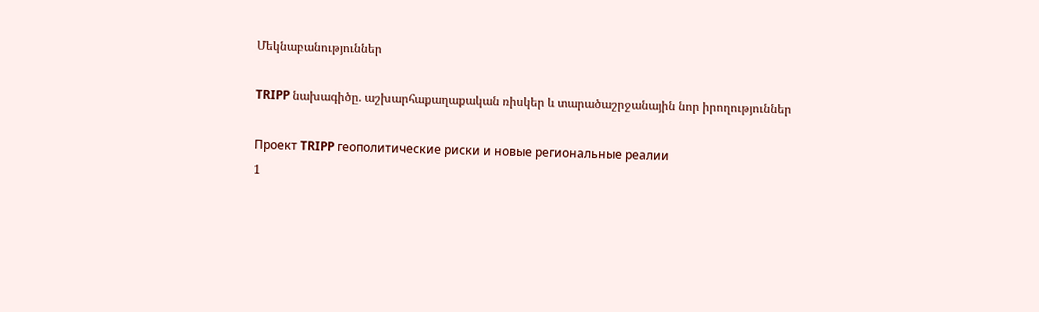Մեկնաբանություններ

TRIPP նախագիծը. աշխարհաքաղաքական ռիսկեր և տարածաշրջանային նոր իրողություններ

Проект TRIPP геополитические риски и новые региональные реалии
1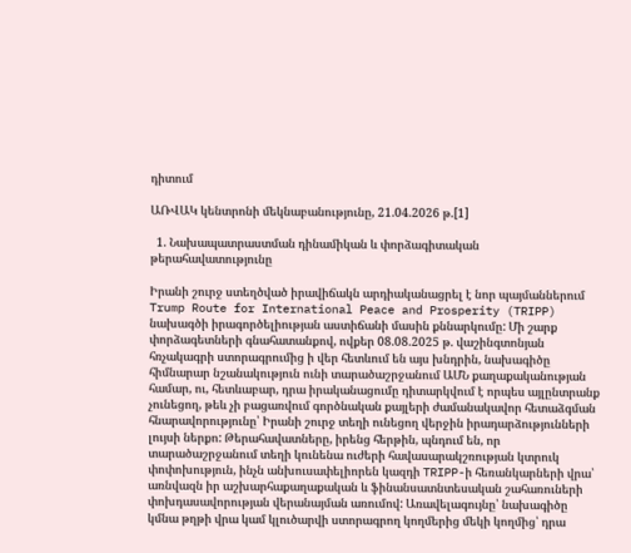դիտում

ԱՌՎԱԿ կենտրոնի մեկնաբանությունը, 21.04.2026 թ.[1]

  1. Նախապատրաստման դինամիկան և փորձագիտական թերահավատությունը

Իրանի շուրջ ստեղծված իրավիճակն արդիականացրել է նոր պայմաններում Trump Route for International Peace and Prosperity (TRIPP) նախագծի իրագործելիության աստիճանի մասին քննարկումը: Մի շարք փորձագետների գնահատանքով, ովքեր 08.08.2025 թ. վաշինգտոնյան հռչակագրի ստորագրումից ի վեր հետևում են այս խնդրին, նախագիծը հիմնարար նշանակություն ունի տարածաշրջանում ԱՄՆ քաղաքականության համար, ու, հետևաբար, դրա իրականացումը դիտարկվում է որպես այլընտրանք չունեցող, թեև չի բացառվում գործնական քայլերի ժամանակավոր հետաձգման հնարավորությունը՝ Իրանի շուրջ տեղի ունեցող վերջին իրադարձությունների լույսի ներքո: Թերահավատները, իրենց հերթին, պնդում են, որ տարածաշրջանում տեղի կունենա ուժերի հավասարակշռության կտրուկ փոփոխություն, ինչն անխուսափելիորեն կազդի TRIPP-ի հեռանկարների վրա՝ առնվազն իր աշխարհաքաղաքական և ֆինանսատնտեսական շահառուների փոխդասավորության վերանայման առումով: Առավելագույնը՝ նախագիծը կմնա թղթի վրա կամ կլուծարվի ստորագրող կողմերից մեկի կողմից՝ դրա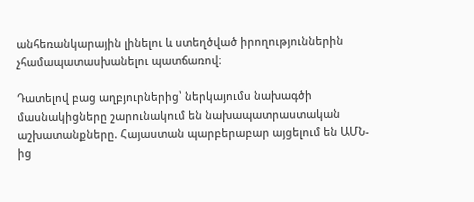անհեռանկարային լինելու և ստեղծված իրողություններին չհամապատասխանելու պատճառով։

Դատելով բաց աղբյուրներից՝ ներկայումս նախագծի մասնակիցները շարունակում են նախապատրաստական աշխատանքները. Հայաստան պարբերաբար այցելում են ԱՄՆ-ից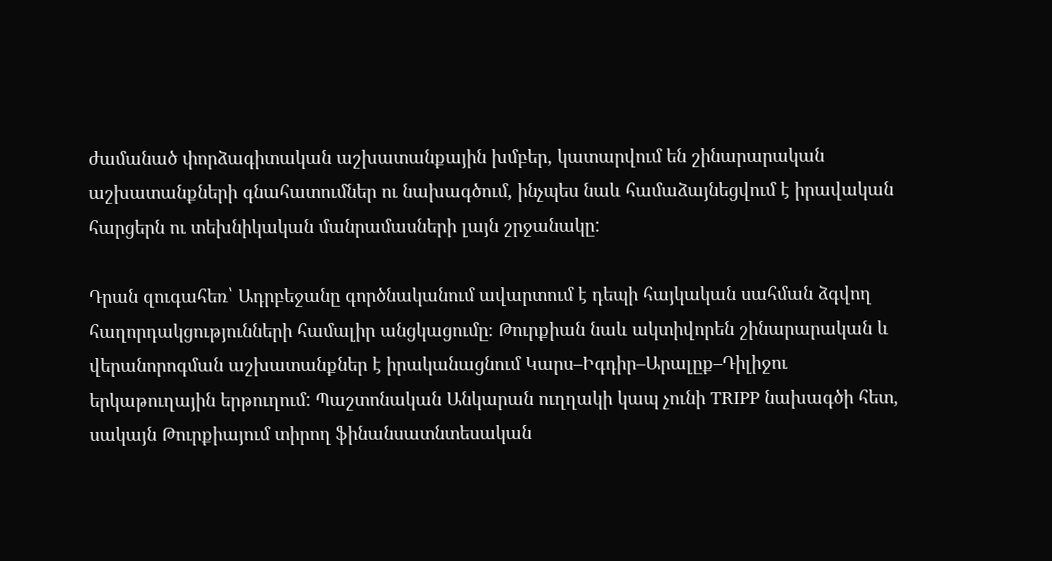ժամանած փորձագիտական աշխատանքային խմբեր, կատարվում են շինարարական աշխատանքների գնահատումներ ու նախագծում, ինչպես նաև համաձայնեցվում է իրավական հարցերն ու տեխնիկական մանրամասների լայն շրջանակը:

Դրան զուգահեռ՝ Ադրբեջանը գործնականում ավարտում է դեպի հայկական սահման ձգվող հաղորդակցությունների համալիր անցկացումը։ Թուրքիան նաև ակտիվորեն շինարարական և վերանորոգման աշխատանքներ է իրականացնում Կարս–Իգդիր–Արալըք–Դիլիջու երկաթուղային երթուղում: Պաշտոնական Անկարան ուղղակի կապ չունի TRIPP նախագծի հետ, սակայն Թուրքիայում տիրող ֆինանսատնտեսական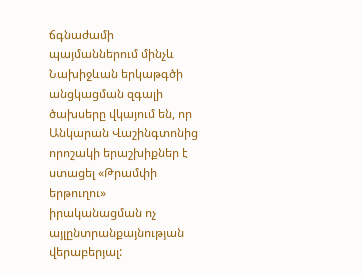ճգնաժամի պայմաններում մինչև Նախիջևան երկաթգծի անցկացման զգալի ծախսերը վկայում են, որ Անկարան Վաշինգտոնից որոշակի երաշխիքներ է ստացել «Թրամփի երթուղու» իրականացման ոչ այլընտրանքայնության վերաբերյալ: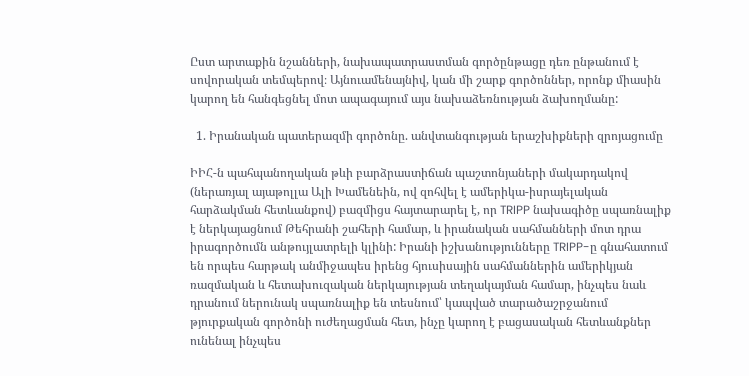Ըստ արտաքին նշանների, նախապատրաստման գործընթացը դեռ ընթանում է սովորական տեմպերով։ Այնուամենայնիվ, կան մի շարք գործոններ, որոնք միասին կարող են հանգեցնել մոտ ապագայում այս նախաձեռնության ձախողմանը:

  1. Իրանական պատերազմի գործոնը. անվտանգության երաշխիքների զրոյացումը

ԻԻՀ-ն պահպանողական թևի բարձրաստիճան պաշտոնյաների մակարդակով (ներառյալ այաթոլլա Ալի Խամենեին, ով զոհվել է ամերիկա-իսրայելական հարձակման հետևանքով) բազմիցս հայտարարել է, որ TRIPP նախագիծը սպառնալիք է ներկայացնում Թեհրանի շահերի համար, և իրանական սահմանների մոտ դրա իրագործումն անթույլատրելի կլինի: Իրանի իշխանությունները TRIPP-ը գնահատում են որպես հարթակ անմիջապես իրենց հյուսիսային սահմաններին ամերիկյան ռազմական և հետախուզական ներկայության տեղակայման համար, ինչպես նաև դրանում ներունակ սպառնալիք են տեսնում՝ կապված տարածաշրջանում թյուրքական գործոնի ուժեղացման հետ, ինչը կարող է բացասական հետևանքներ ունենալ ինչպես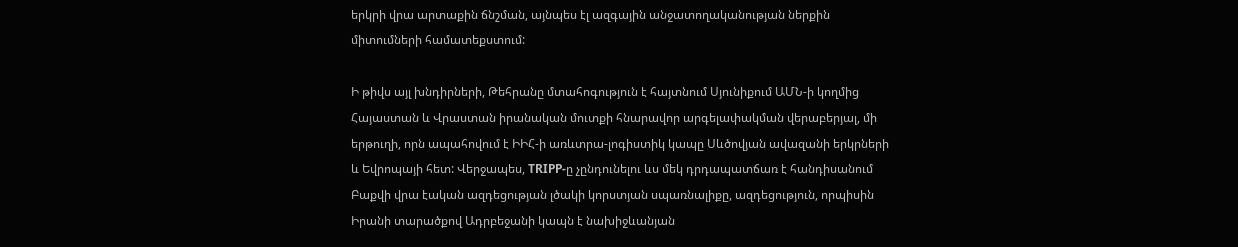երկրի վրա արտաքին ճնշման, այնպես էլ ազգային անջատողականության ներքին միտումների համատեքստում:

Ի թիվս այլ խնդիրների, Թեհրանը մտահոգություն է հայտնում Սյունիքում ԱՄՆ-ի կողմից Հայաստան և Վրաստան իրանական մուտքի հնարավոր արգելափակման վերաբերյալ, մի երթուղի, որն ապահովում է ԻԻՀ-ի առևտրա-լոգիստիկ կապը Սևծովյան ավազանի երկրների և Եվրոպայի հետ: Վերջապես, TRIPP-ը չընդունելու ևս մեկ դրդապատճառ է հանդիսանում Բաքվի վրա էական ազդեցության լծակի կորստյան սպառնալիքը, ազդեցություն, որպիսին Իրանի տարածքով Ադրբեջանի կապն է նախիջևանյան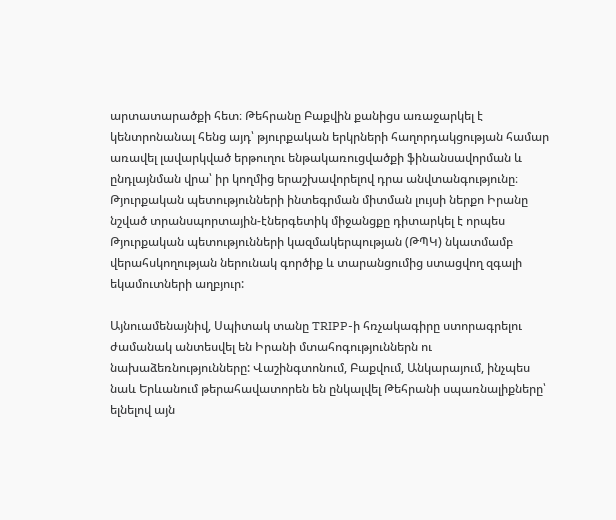արտատարածքի հետ։ Թեհրանը Բաքվին քանիցս առաջարկել է կենտրոնանալ հենց այդ՝ թյուրքական երկրների հաղորդակցության համար առավել լավարկված երթուղու ենթակառուցվածքի ֆինանսավորման և ընդլայնման վրա՝ իր կողմից երաշխավորելով դրա անվտանգությունը։ Թյուրքական պետությունների ինտեգրման միտման լույսի ներքո Իրանը նշված տրանսպորտային-էներգետիկ միջանցքը դիտարկել է որպես Թյուրքական պետությունների կազմակերպության (ԹՊԿ) նկատմամբ վերահսկողության ներունակ գործիք և տարանցումից ստացվող զգալի եկամուտների աղբյուր:

Այնուամենայնիվ, Սպիտակ տանը TRIPP-ի հռչակագիրը ստորագրելու ժամանակ անտեսվել են Իրանի մտահոգություններն ու նախաձեռնությունները: Վաշինգտոնում, Բաքվում, Անկարայում, ինչպես նաև Երևանում թերահավատորեն են ընկալվել Թեհրանի սպառնալիքները՝ ելնելով այն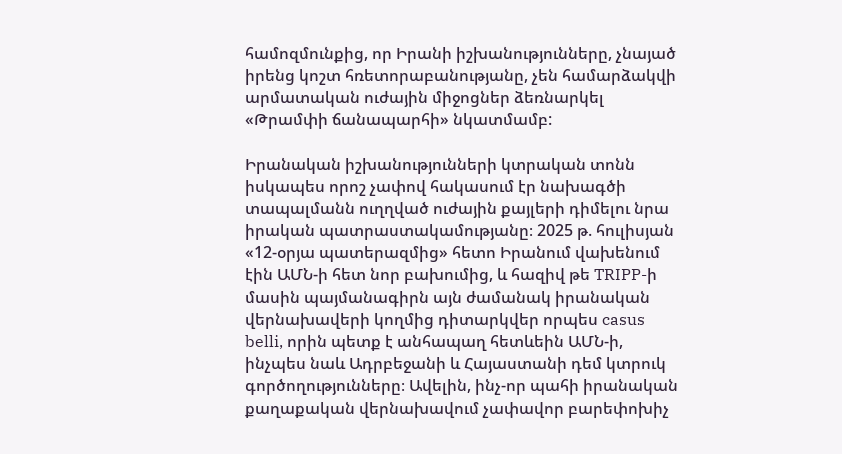համոզմունքից, որ Իրանի իշխանությունները, չնայած իրենց կոշտ հռետորաբանությանը, չեն համարձակվի արմատական ուժային միջոցներ ձեռնարկել «Թրամփի ճանապարհի» նկատմամբ:

Իրանական իշխանությունների կտրական տոնն իսկապես որոշ չափով հակասում էր նախագծի տապալմանն ուղղված ուժային քայլերի դիմելու նրա իրական պատրաստակամությանը։ 2025 թ. հուլիսյան «12-օրյա պատերազմից» հետո Իրանում վախենում էին ԱՄՆ-ի հետ նոր բախումից, և հազիվ թե TRIPP-ի մասին պայմանագիրն այն ժամանակ իրանական վերնախավերի կողմից դիտարկվեր որպես casus belli, որին պետք է անհապաղ հետևեին ԱՄՆ-ի, ինչպես նաև Ադրբեջանի և Հայաստանի դեմ կտրուկ գործողությունները։ Ավելին, ինչ-որ պահի իրանական քաղաքական վերնախավում չափավոր բարեփոխիչ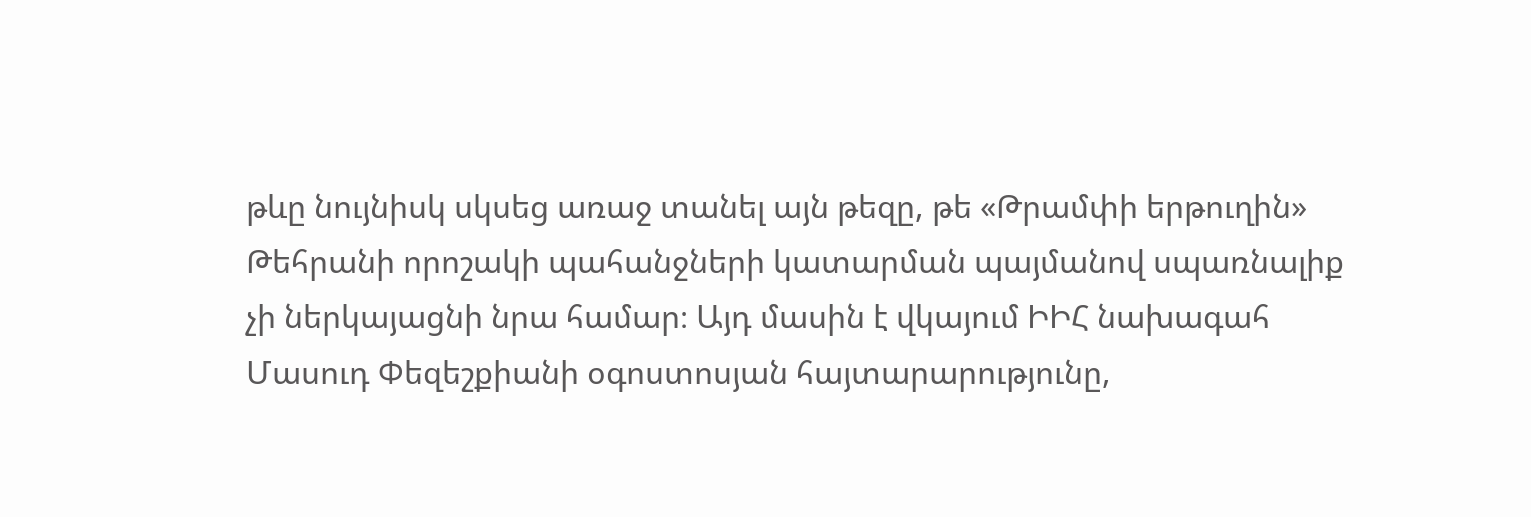թևը նույնիսկ սկսեց առաջ տանել այն թեզը, թե «Թրամփի երթուղին» Թեհրանի որոշակի պահանջների կատարման պայմանով սպառնալիք չի ներկայացնի նրա համար։ Այդ մասին է վկայում ԻԻՀ նախագահ Մասուդ Փեզեշքիանի օգոստոսյան հայտարարությունը,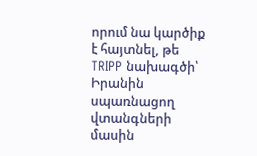որում նա կարծիք է հայտնել, թե TRIPP նախագծի՝ Իրանին սպառնացող վտանգների մասին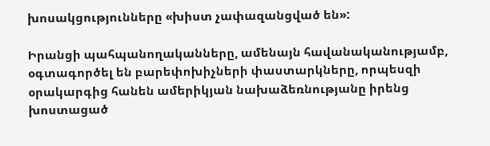խոսակցությունները «խիստ չափազանցված են»:

Իրանցի պահպանողականները, ամենայն հավանականությամբ, օգտագործել են բարեփոխիչների փաստարկները, որպեսզի օրակարգից հանեն ամերիկյան նախաձեռնությանը իրենց խոստացած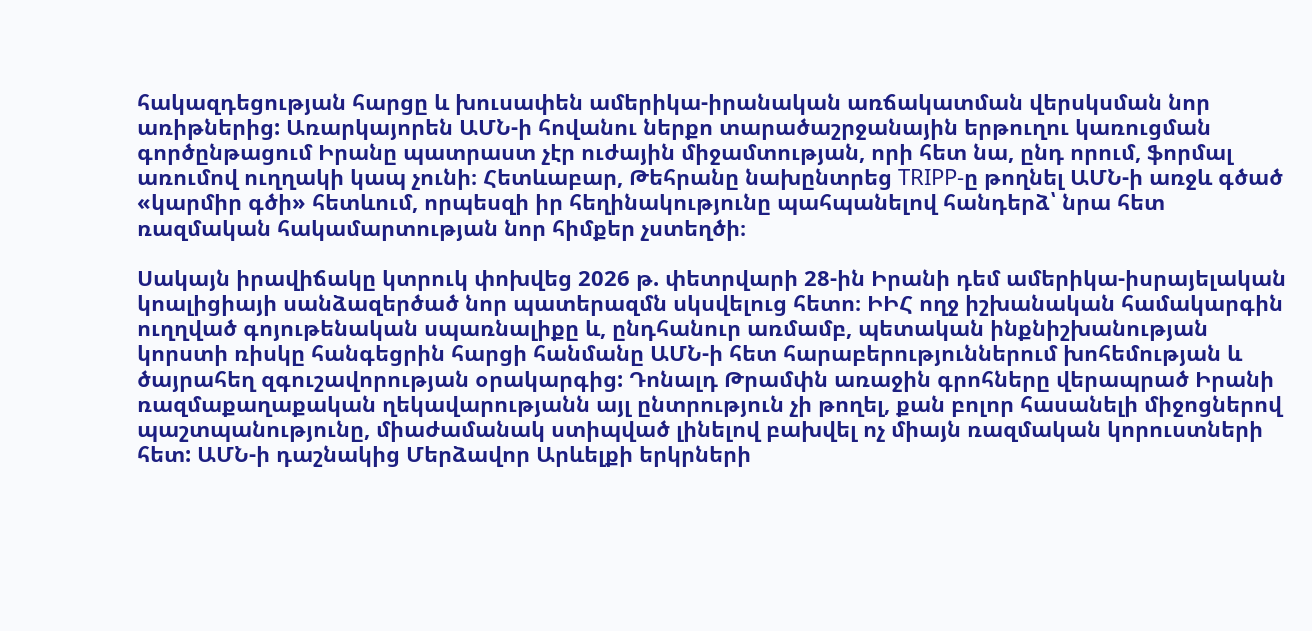հակազդեցության հարցը և խուսափեն ամերիկա-իրանական առճակատման վերսկսման նոր առիթներից: Առարկայորեն ԱՄՆ-ի հովանու ներքո տարածաշրջանային երթուղու կառուցման գործընթացում Իրանը պատրաստ չէր ուժային միջամտության, որի հետ նա, ընդ որում, ֆորմալ առումով ուղղակի կապ չունի։ Հետևաբար, Թեհրանը նախընտրեց TRIPP-ը թողնել ԱՄՆ-ի առջև գծած «կարմիր գծի» հետևում, որպեսզի իր հեղինակությունը պահպանելով հանդերձ՝ նրա հետ ռազմական հակամարտության նոր հիմքեր չստեղծի։

Սակայն իրավիճակը կտրուկ փոխվեց 2026 թ. փետրվարի 28-ին Իրանի դեմ ամերիկա-իսրայելական կոալիցիայի սանձազերծած նոր պատերազմն սկսվելուց հետո։ ԻԻՀ ողջ իշխանական համակարգին ուղղված գոյութենական սպառնալիքը և, ընդհանուր առմամբ, պետական ինքնիշխանության կորստի ռիսկը հանգեցրին հարցի հանմանը ԱՄՆ-ի հետ հարաբերություններում խոհեմության և ծայրահեղ զգուշավորության օրակարգից: Դոնալդ Թրամփն առաջին գրոհները վերապրած Իրանի ռազմաքաղաքական ղեկավարությանն այլ ընտրություն չի թողել, քան բոլոր հասանելի միջոցներով պաշտպանությունը, միաժամանակ ստիպված լինելով բախվել ոչ միայն ռազմական կորուստների հետ: ԱՄՆ-ի դաշնակից Մերձավոր Արևելքի երկրների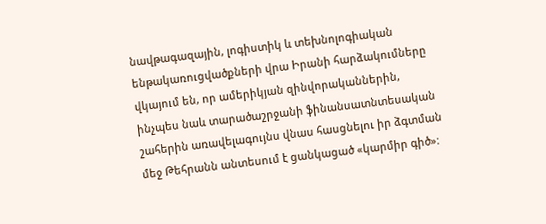նավթագազային, լոգիստիկ և տեխնոլոգիական ենթակառուցվածքների վրա Իրանի հարձակումները վկայում են, որ ամերիկյան զինվորականներին, ինչպես նաև տարածաշրջանի ֆինանսատնտեսական շահերին առավելագույնս վնաս հասցնելու իր ձգտման մեջ Թեհրանն անտեսում է ցանկացած «կարմիր գիծ»: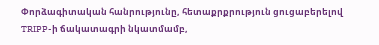Փորձագիտական հանրությունը, հետաքրքրություն ցուցաբերելով TRIPP-ի ճակատագրի նկատմամբ,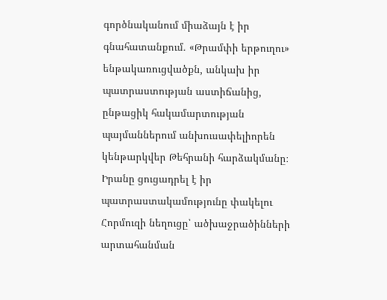գործնականում միաձայն է իր գնահատանքում. «Թրամփի երթուղու» ենթակառուցվածքն, անկախ իր պատրաստության աստիճանից, ընթացիկ հակամարտության պայմաններում անխուսափելիորեն կենթարկվեր Թեհրանի հարձակմանը։ Իրանը ցուցադրել է իր պատրաստակամությունը փակելու Հորմուզի նեղուցը՝ ածխաջրածինների արտահանման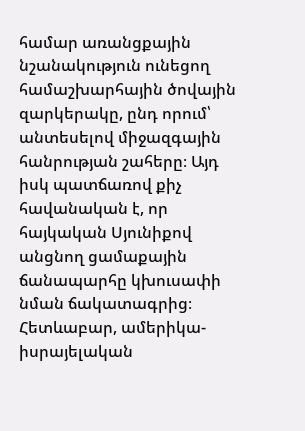համար առանցքային նշանակություն ունեցող համաշխարհային ծովային զարկերակը, ընդ որում՝ անտեսելով միջազգային հանրության շահերը։ Այդ իսկ պատճառով քիչ հավանական է, որ հայկական Սյունիքով անցնող ցամաքային ճանապարհը կխուսափի նման ճակատագրից։ Հետևաբար, ամերիկա-իսրայելական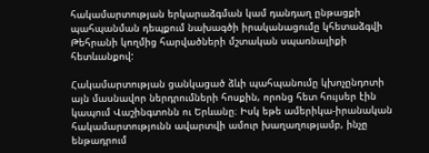հակամարտության երկարաձգման կամ դանդաղ ընթացքի պահպանման դեպքում նախագծի իրականացումը կհետաձգվի Թեհրանի կողմից հարվածների մշտական սպառնալիքի հետևանքով:

Հակամարտության ցանկացած ձևի պահպանումը կխոչընդոտի այն մասնավոր ներդրումների հոսքին, որոնց հետ հույսեր էին կապում Վաշինգտոնն ու Երևանը։ Իսկ եթե ամերիկա-իրանական հակամարտությունն ավարտվի ամուր խաղաղությամբ, ինչը ենթադրում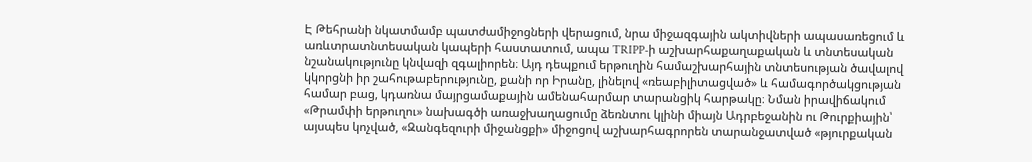Է Թեհրանի նկատմամբ պատժամիջոցների վերացում, նրա միջազգային ակտիվների ապասառեցում և առևտրատնտեսական կապերի հաստատում, ապա TRIPP-ի աշխարհաքաղաքական և տնտեսական նշանակությունը կնվազի զգալիորեն։ Այդ դեպքում երթուղին համաշխարհային տնտեսության ծավալով կկորցնի իր շահութաբերությունը, քանի որ Իրանը, լինելով «ռեաբիլիտացված» և համագործակցության համար բաց, կդառնա մայրցամաքային ամենահարմար տարանցիկ հարթակը։ Նման իրավիճակում «Թրամփի երթուղու» նախագծի առաջխաղացումը ձեռնտու կլինի միայն Ադրբեջանին ու Թուրքիային՝ այսպես կոչված, «Զանգեզուրի միջանցքի» միջոցով աշխարհագրորեն տարանջատված «թյուրքական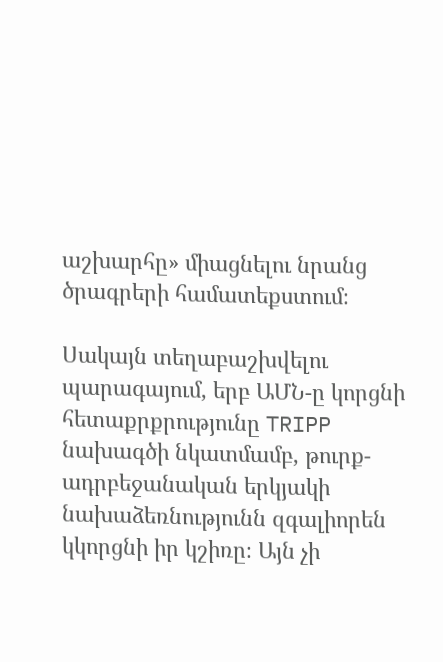աշխարհը» միացնելու նրանց ծրագրերի համատեքստում։

Սակայն տեղաբաշխվելու պարագայում, երբ ԱՄՆ-ը կորցնի հետաքրքրությունը TRIPP նախագծի նկատմամբ, թուրք-ադրբեջանական երկյակի նախաձեռնությունն զգալիորեն կկորցնի իր կշիռը։ Այն չի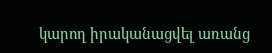կարող իրականացվել առանց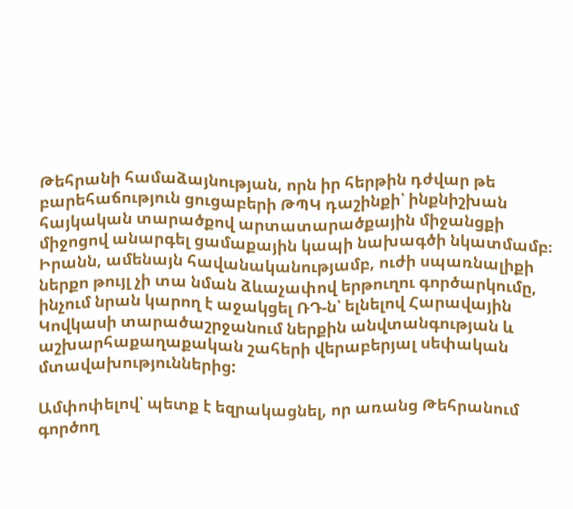Թեհրանի համաձայնության, որն իր հերթին դժվար թե բարեհաճություն ցուցաբերի ԹՊԿ դաշինքի՝ ինքնիշխան հայկական տարածքով արտատարածքային միջանցքի միջոցով անարգել ցամաքային կապի նախագծի նկատմամբ։ Իրանն, ամենայն հավանականությամբ, ուժի սպառնալիքի ներքո թույլ չի տա նման ձևաչափով երթուղու գործարկումը, ինչում նրան կարող է աջակցել ՌԴ-ն՝ ելնելով Հարավային Կովկասի տարածաշրջանում ներքին անվտանգության և աշխարհաքաղաքական շահերի վերաբերյալ սեփական մտավախություններից:

Ամփոփելով՝ պետք է եզրակացնել, որ առանց Թեհրանում գործող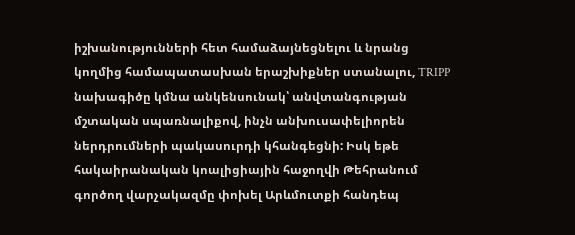իշխանությունների հետ համաձայնեցնելու և նրանց կողմից համապատասխան երաշխիքներ ստանալու, TRIPP նախագիծը կմնա անկենսունակ՝ անվտանգության մշտական սպառնալիքով, ինչն անխուսափելիորեն ներդրումների պակասուրդի կհանգեցնի: Իսկ եթե հակաիրանական կոալիցիային հաջողվի Թեհրանում գործող վարչակազմը փոխել Արևմուտքի հանդեպ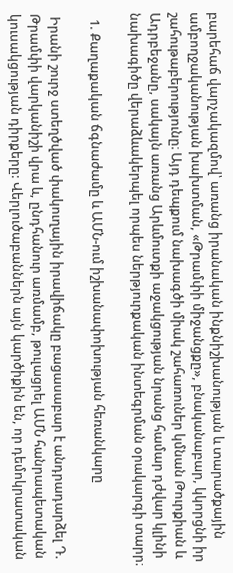բարեհաճ վարչակազմով՝ առանց իրանական ինքնիշխանության և տարածքային ամբողջականության խախտման, «Թրամփի միջանցքը», բնականաբար, կկորցնի իր շահութաբերությունը։ Այդ դեպքում նախագծի միակ շահառուներ կմնան Թուրքիան և Ադրբեջանը, սակայն առանց Արևմուտքի աջակցության նրանց համար դժվար կլինի նախագիծը վերաձևակերպել որպես ներթյուրքական ինտեգրման օրակարգի տարր։

  1. Քաղաքական ճգնաժամը և ԱՄՆ-ում իշխանափոխության հեռանկարը

 Իրանի շուրջ ստեղծված փակուղային իրավիճակը բացասաբար է անդրադարձել Դ. Թրամփի վարկանիշի վրա և, ընդհանուր առմամբ, թուլացրել ԱՄՆ հանրապետական կուսակցության դիրքերը: Վերլուծաբաններն այն կարծիքին են, որ դեմոկրատական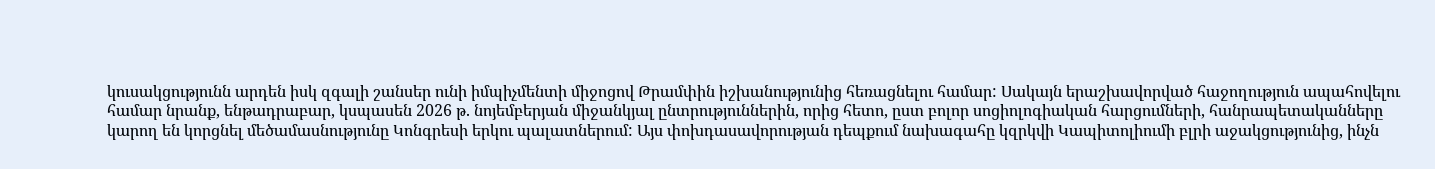կուսակցությունն արդեն իսկ զգալի շանսեր ունի իմպիչմենտի միջոցով Թրամփին իշխանությունից հեռացնելու համար: Սակայն երաշխավորված հաջողություն ապահովելու համար նրանք, ենթադրաբար, կսպասեն 2026 թ. նոյեմբերյան միջանկյալ ընտրություններին, որից հետո, ըստ բոլոր սոցիոլոգիական հարցումների, հանրապետականները կարող են կորցնել մեծամասնությունը Կոնգրեսի երկու պալատներում: Այս փոխդասավորության դեպքում նախագահը կզրկվի Կապիտոլիումի բլրի աջակցությունից, ինչն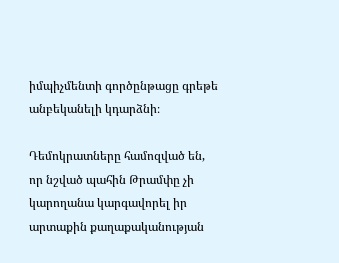իմպիչմենտի գործընթացը գրեթե անբեկանելի կդարձնի։

Դեմոկրատները համոզված են, որ նշված պահին Թրամփը չի կարողանա կարգավորել իր արտաքին քաղաքականության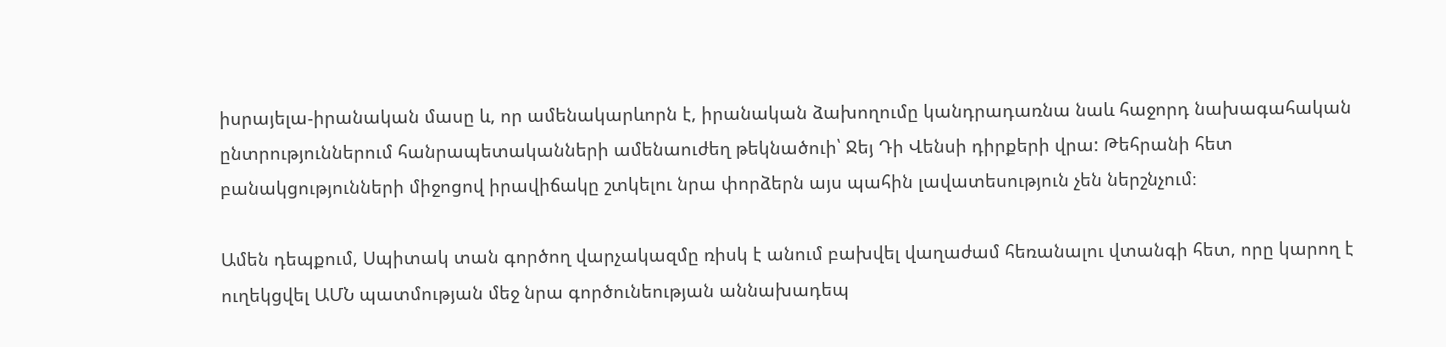իսրայելա-իրանական մասը և, որ ամենակարևորն է, իրանական ձախողումը կանդրադառնա նաև հաջորդ նախագահական ընտրություններում հանրապետականների ամենաուժեղ թեկնածուի՝ Ջեյ Դի Վենսի դիրքերի վրա: Թեհրանի հետ բանակցությունների միջոցով իրավիճակը շտկելու նրա փորձերն այս պահին լավատեսություն չեն ներշնչում։

Ամեն դեպքում, Սպիտակ տան գործող վարչակազմը ռիսկ է անում բախվել վաղաժամ հեռանալու վտանգի հետ, որը կարող է ուղեկցվել ԱՄՆ պատմության մեջ նրա գործունեության աննախադեպ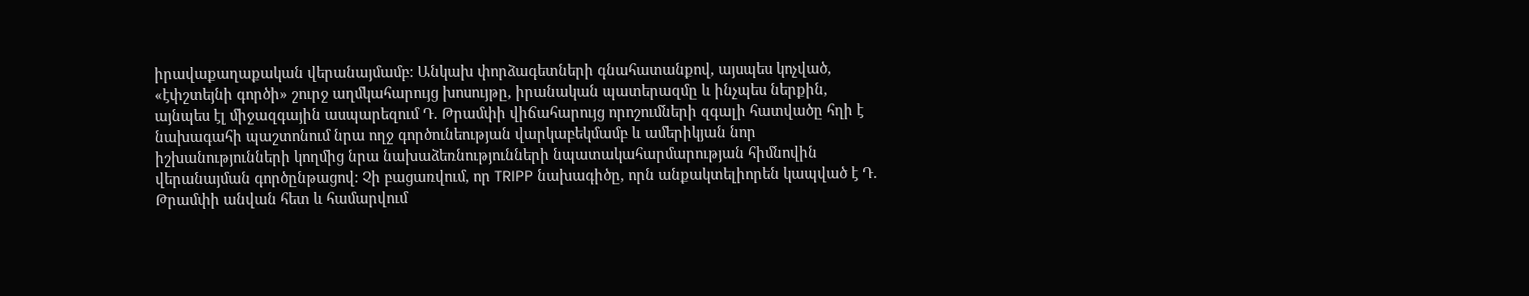իրավաքաղաքական վերանայմամբ: Անկախ փորձագետների գնահատանքով, այսպես կոչված, «էփշտեյնի գործի» շուրջ աղմկահարույց խոսույթը, իրանական պատերազմը և ինչպես ներքին, այնպես էլ միջազգային ասպարեզում Դ. Թրամփի վիճահարույց որոշումների զգալի հատվածը հղի է նախագահի պաշտոնում նրա ողջ գործունեության վարկաբեկմամբ և ամերիկյան նոր իշխանությունների կողմից նրա նախաձեռնությունների նպատակահարմարության հիմնովին վերանայման գործընթացով: Չի բացառվում, որ TRIPP նախագիծը, որն անքակտելիորեն կապված է Դ. Թրամփի անվան հետ և համարվում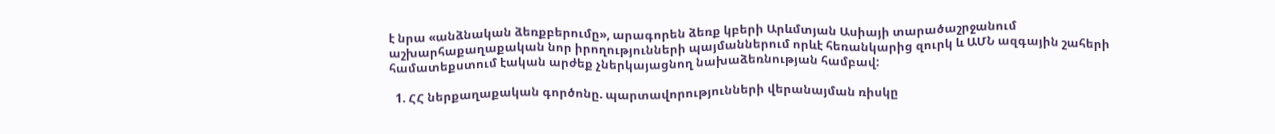է նրա «անձնական ձեռքբերումը», արագորեն ձեռք կբերի Արևմտյան Ասիայի տարածաշրջանում աշխարհաքաղաքական նոր իրողությունների պայմաններում որևէ հեռանկարից զուրկ և ԱՄՆ ազգային շահերի համատեքստում էական արժեք չներկայացնող նախաձեռնության համբավ:

  1. ՀՀ ներքաղաքական գործոնը. պարտավորությունների վերանայման ռիսկը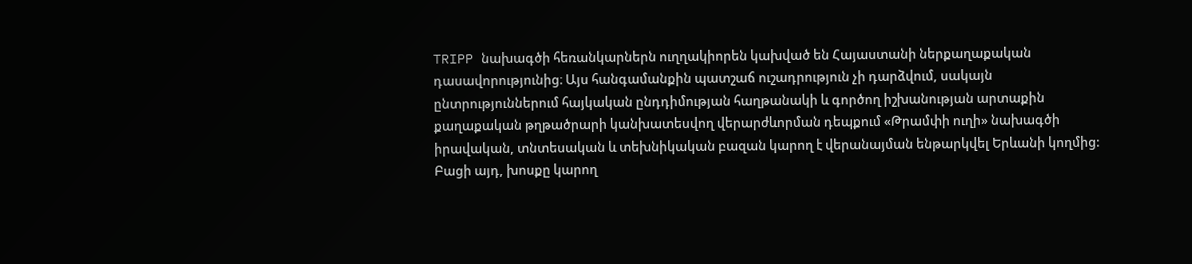TRIPP նախագծի հեռանկարներն ուղղակիորեն կախված են Հայաստանի ներքաղաքական դասավորությունից։ Այս հանգամանքին պատշաճ ուշադրություն չի դարձվում, սակայն ընտրություններում հայկական ընդդիմության հաղթանակի և գործող իշխանության արտաքին քաղաքական թղթածրարի կանխատեսվող վերարժևորման դեպքում «Թրամփի ուղի» նախագծի իրավական, տնտեսական և տեխնիկական բազան կարող է վերանայման ենթարկվել Երևանի կողմից: Բացի այդ, խոսքը կարող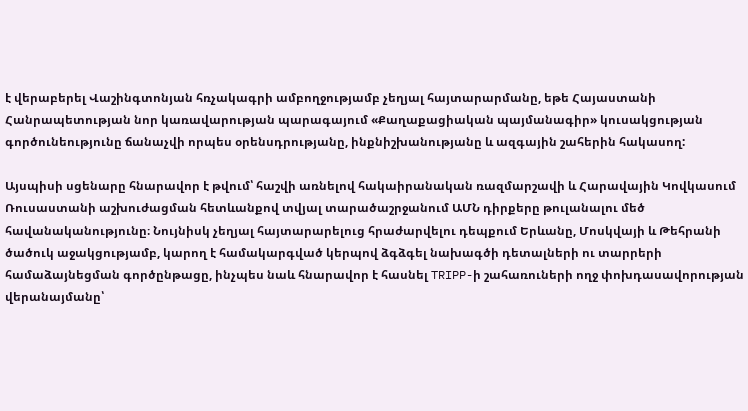է վերաբերել Վաշինգտոնյան հռչակագրի ամբողջությամբ չեղյալ հայտարարմանը, եթե Հայաստանի Հանրապետության նոր կառավարության պարագայում «Քաղաքացիական պայմանագիր» կուսակցության գործունեությունը ճանաչվի որպես օրենսդրությանը, ինքնիշխանությանը և ազգային շահերին հակասող:

Այսպիսի սցենարը հնարավոր է թվում՝ հաշվի առնելով հակաիրանական ռազմարշավի և Հարավային Կովկասում Ռուսաստանի աշխուժացման հետևանքով տվյալ տարածաշրջանում ԱՄՆ դիրքերը թուլանալու մեծ հավանականությունը։ Նույնիսկ չեղյալ հայտարարելուց հրաժարվելու դեպքում Երևանը, Մոսկվայի և Թեհրանի ծածուկ աջակցությամբ, կարող է համակարգված կերպով ձգձգել նախագծի դետալների ու տարրերի համաձայնեցման գործընթացը, ինչպես նաև հնարավոր է հասնել TRIPP-ի շահառուների ողջ փոխդասավորության վերանայմանը՝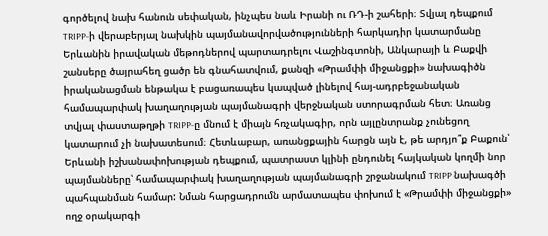գործելով նախ հանուն սեփական, ինչպես նաև Իրանի ու ՌԴ-ի շահերի։ Տվյալ դեպքում TRIPP-ի վերաբերյալ նախկին պայմանավորվածությունների հարկադիր կատարմանը Երևանին իրավական մեթոդներով պարտադրելու Վաշինգտոնի, Անկարայի և Բաքվի շանսերը ծայրահեղ ցածր են գնահատվում, քանզի «Թրամփի միջանցքի» նախագիծն իրականացման ենթակա է բացառապես կապված լինելով հայ-ադրբեջանական համապարփակ խաղաղության պայմանագրի վերջնական ստորագրման հետ։ Առանց տվյալ փաստաթղթի TRIPP-ը մնում է միայն հռչակագիր, որն այլընտրանք չունեցող կատարում չի նախատեսում։ Հետևաբար, առանցքային հարցն այն է, թե արդյո՞ք Բաքուն՝ Երևանի իշխանափոխության դեպքում, պատրաստ կլինի ընդունել հայկական կողմի նոր պայմանները՝ համապարփակ խաղաղության պայմանագրի շրջանակում TRIPP նախագծի պահպանման համար: Նման հարցադրումն արմատապես փոխում է «Թրամփի միջանցքի» ողջ օրակարգի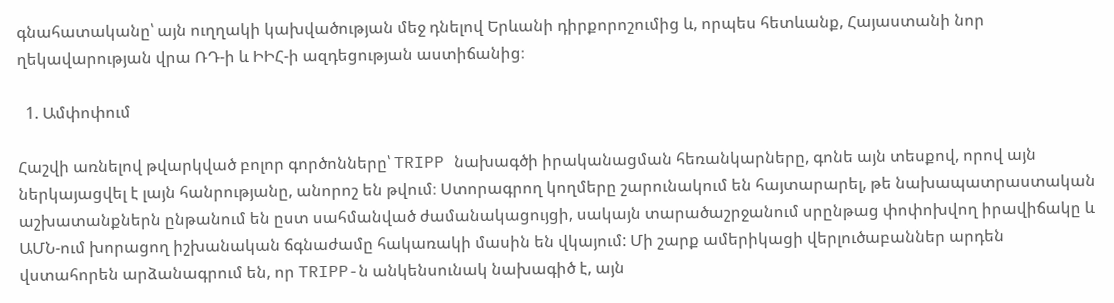գնահատականը՝ այն ուղղակի կախվածության մեջ դնելով Երևանի դիրքորոշումից և, որպես հետևանք, Հայաստանի նոր ղեկավարության վրա ՌԴ-ի և ԻԻՀ-ի ազդեցության աստիճանից։

  1. Ամփոփում

Հաշվի առնելով թվարկված բոլոր գործոնները՝ TRIPP նախագծի իրականացման հեռանկարները, գոնե այն տեսքով, որով այն ներկայացվել է լայն հանրությանը, անորոշ են թվում։ Ստորագրող կողմերը շարունակում են հայտարարել, թե նախապատրաստական աշխատանքներն ընթանում են ըստ սահմանված ժամանակացույցի, սակայն տարածաշրջանում սրընթաց փոփոխվող իրավիճակը և ԱՄՆ-ում խորացող իշխանական ճգնաժամը հակառակի մասին են վկայում: Մի շարք ամերիկացի վերլուծաբաններ արդեն վստահորեն արձանագրում են, որ TRIPP-ն անկենսունակ նախագիծ է, այն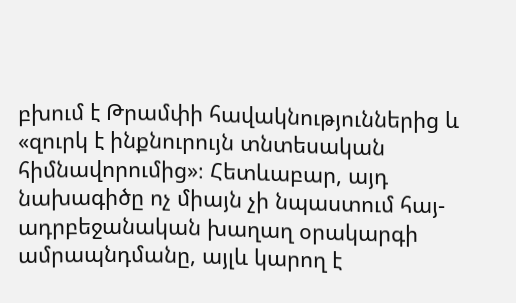բխում է Թրամփի հավակնություններից և «զուրկ է ինքնուրույն տնտեսական հիմնավորումից»։ Հետևաբար, այդ նախագիծը ոչ միայն չի նպաստում հայ-ադրբեջանական խաղաղ օրակարգի ամրապնդմանը, այլև կարող է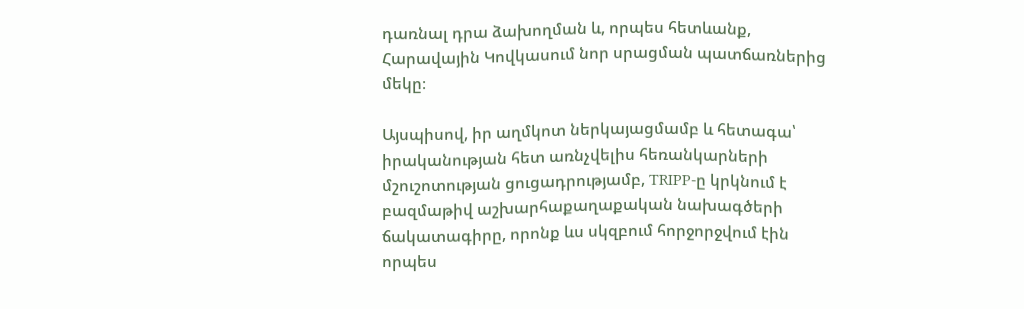դառնալ դրա ձախողման և, որպես հետևանք, Հարավային Կովկասում նոր սրացման պատճառներից մեկը։

Այսպիսով, իր աղմկոտ ներկայացմամբ և հետագա՝ իրականության հետ առնչվելիս հեռանկարների մշուշոտության ցուցադրությամբ, TRIPP-ը կրկնում է բազմաթիվ աշխարհաքաղաքական նախագծերի ճակատագիրը, որոնք ևս սկզբում հորջորջվում էին որպես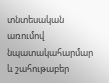տնտեսական առումով նպատակահարմար և շահութաբեր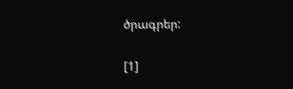ծրագրեր:

[1]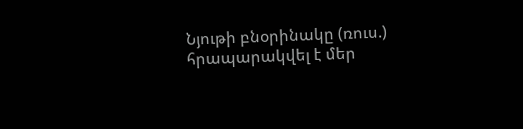Նյութի բնօրինակը (ռուս.) հրապարակվել է մեր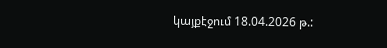կայքէջում 18.04.2026 թ.: